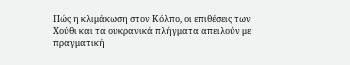Πώς η κλιμάκωση στον Κόλπο, οι επιθέσεις των Χούθι και τα ουκρανικά πλήγματα απειλούν με πραγματική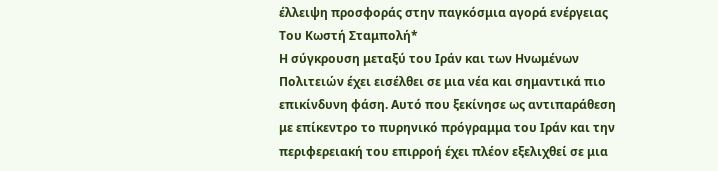έλλειψη προσφοράς στην παγκόσμια αγορά ενέργειας
Του Κωστή Σταμπολή*
Η σύγκρουση μεταξύ του Ιράν και των Ηνωμένων Πολιτειών έχει εισέλθει σε μια νέα και σημαντικά πιο επικίνδυνη φάση. Αυτό που ξεκίνησε ως αντιπαράθεση με επίκεντρο το πυρηνικό πρόγραμμα του Ιράν και την περιφερειακή του επιρροή έχει πλέον εξελιχθεί σε μια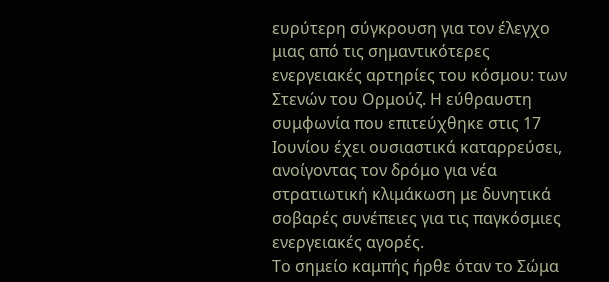ευρύτερη σύγκρουση για τον έλεγχο μιας από τις σημαντικότερες ενεργειακές αρτηρίες του κόσμου: των Στενών του Ορμούζ. Η εύθραυστη συμφωνία που επιτεύχθηκε στις 17 Ιουνίου έχει ουσιαστικά καταρρεύσει, ανοίγοντας τον δρόμο για νέα στρατιωτική κλιμάκωση με δυνητικά σοβαρές συνέπειες για τις παγκόσμιες ενεργειακές αγορές.
Το σημείο καμπής ήρθε όταν το Σώμα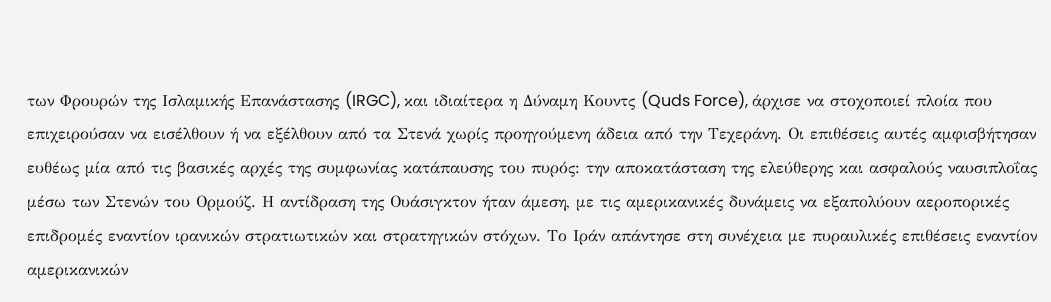των Φρουρών της Ισλαμικής Επανάστασης (IRGC), και ιδιαίτερα η Δύναμη Κουντς (Quds Force), άρχισε να στοχοποιεί πλοία που επιχειρούσαν να εισέλθουν ή να εξέλθουν από τα Στενά χωρίς προηγούμενη άδεια από την Τεχεράνη. Οι επιθέσεις αυτές αμφισβήτησαν ευθέως μία από τις βασικές αρχές της συμφωνίας κατάπαυσης του πυρός: την αποκατάσταση της ελεύθερης και ασφαλούς ναυσιπλοΐας μέσω των Στενών του Ορμούζ. Η αντίδραση της Ουάσιγκτον ήταν άμεση, με τις αμερικανικές δυνάμεις να εξαπολύουν αεροπορικές επιδρομές εναντίον ιρανικών στρατιωτικών και στρατηγικών στόχων. Το Ιράν απάντησε στη συνέχεια με πυραυλικές επιθέσεις εναντίον αμερικανικών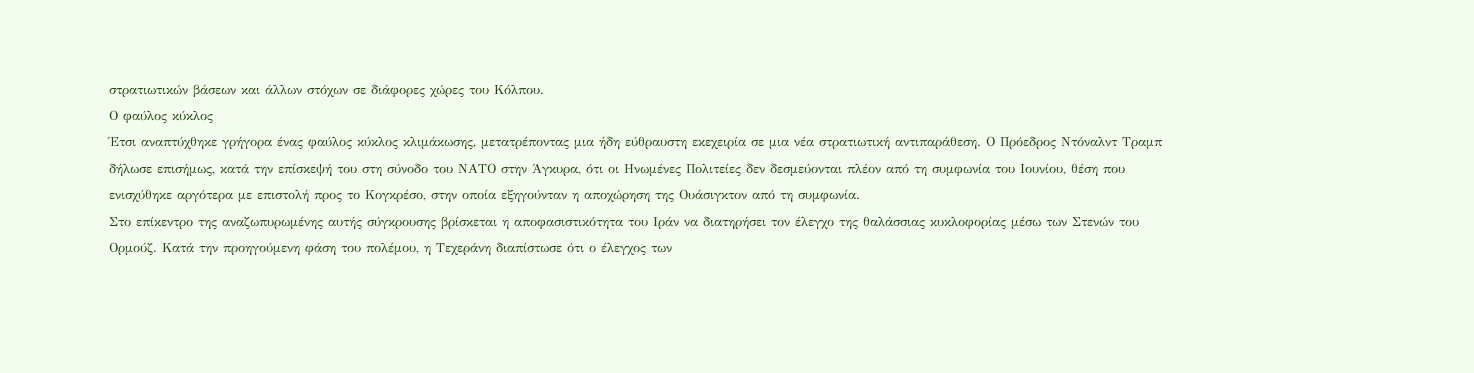στρατιωτικών βάσεων και άλλων στόχων σε διάφορες χώρες του Κόλπου.
Ο φαύλος κύκλος
Έτσι αναπτύχθηκε γρήγορα ένας φαύλος κύκλος κλιμάκωσης, μετατρέποντας μια ήδη εύθραυστη εκεχειρία σε μια νέα στρατιωτική αντιπαράθεση. Ο Πρόεδρος Ντόναλντ Τραμπ δήλωσε επισήμως, κατά την επίσκεψή του στη σύνοδο του ΝΑΤΟ στην Άγκυρα, ότι οι Ηνωμένες Πολιτείες δεν δεσμεύονται πλέον από τη συμφωνία του Ιουνίου, θέση που ενισχύθηκε αργότερα με επιστολή προς το Κογκρέσο, στην οποία εξηγούνταν η αποχώρηση της Ουάσιγκτον από τη συμφωνία.
Στο επίκεντρο της αναζωπυρωμένης αυτής σύγκρουσης βρίσκεται η αποφασιστικότητα του Ιράν να διατηρήσει τον έλεγχο της θαλάσσιας κυκλοφορίας μέσω των Στενών του Ορμούζ. Κατά την προηγούμενη φάση του πολέμου, η Τεχεράνη διαπίστωσε ότι ο έλεγχος των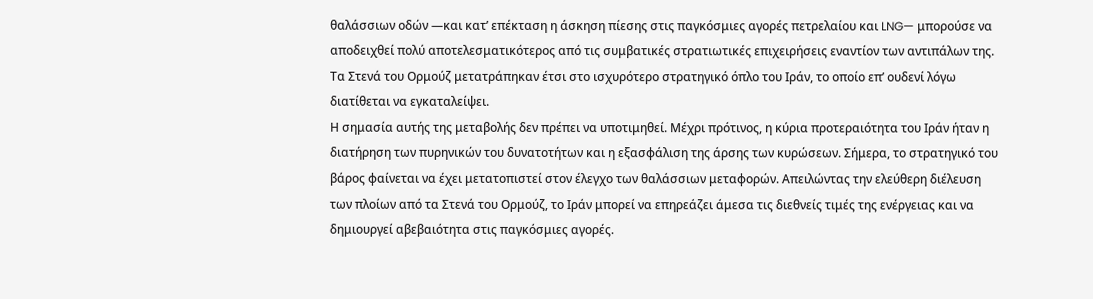θαλάσσιων οδών —και κατ’ επέκταση η άσκηση πίεσης στις παγκόσμιες αγορές πετρελαίου και LNG— μπορούσε να αποδειχθεί πολύ αποτελεσματικότερος από τις συμβατικές στρατιωτικές επιχειρήσεις εναντίον των αντιπάλων της. Τα Στενά του Ορμούζ μετατράπηκαν έτσι στο ισχυρότερο στρατηγικό όπλο του Ιράν, το οποίο επ’ ουδενί λόγω διατίθεται να εγκαταλείψει.
Η σημασία αυτής της μεταβολής δεν πρέπει να υποτιμηθεί. Μέχρι πρότινος, η κύρια προτεραιότητα του Ιράν ήταν η διατήρηση των πυρηνικών του δυνατοτήτων και η εξασφάλιση της άρσης των κυρώσεων. Σήμερα, το στρατηγικό του βάρος φαίνεται να έχει μετατοπιστεί στον έλεγχο των θαλάσσιων μεταφορών. Απειλώντας την ελεύθερη διέλευση των πλοίων από τα Στενά του Ορμούζ, το Ιράν μπορεί να επηρεάζει άμεσα τις διεθνείς τιμές της ενέργειας και να δημιουργεί αβεβαιότητα στις παγκόσμιες αγορές.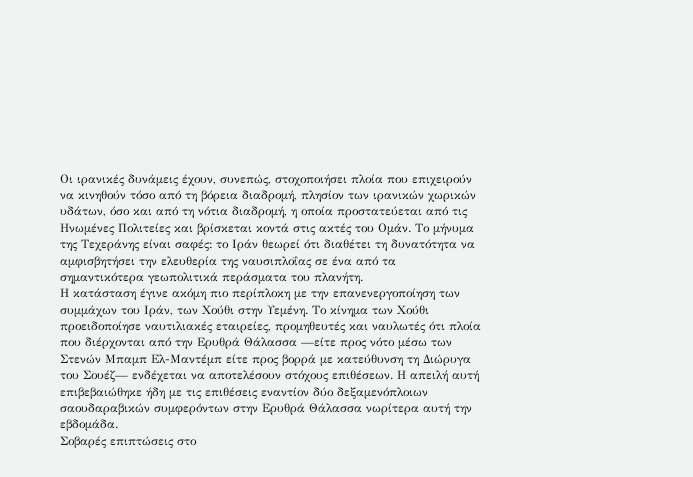Οι ιρανικές δυνάμεις έχουν, συνεπώς, στοχοποιήσει πλοία που επιχειρούν να κινηθούν τόσο από τη βόρεια διαδρομή, πλησίον των ιρανικών χωρικών υδάτων, όσο και από τη νότια διαδρομή, η οποία προστατεύεται από τις Ηνωμένες Πολιτείες και βρίσκεται κοντά στις ακτές του Ομάν. Το μήνυμα της Τεχεράνης είναι σαφές: το Ιράν θεωρεί ότι διαθέτει τη δυνατότητα να αμφισβητήσει την ελευθερία της ναυσιπλοΐας σε ένα από τα σημαντικότερα γεωπολιτικά περάσματα του πλανήτη.
Η κατάσταση έγινε ακόμη πιο περίπλοκη με την επανενεργοποίηση των συμμάχων του Ιράν, των Χούθι στην Υεμένη. Το κίνημα των Χούθι προειδοποίησε ναυτιλιακές εταιρείες, προμηθευτές και ναυλωτές ότι πλοία που διέρχονται από την Ερυθρά Θάλασσα —είτε προς νότο μέσω των Στενών Μπαμπ Ελ-Μαντέμπ είτε προς βορρά με κατεύθυνση τη Διώρυγα του Σουέζ— ενδέχεται να αποτελέσουν στόχους επιθέσεων. Η απειλή αυτή επιβεβαιώθηκε ήδη με τις επιθέσεις εναντίον δύο δεξαμενόπλοιων σαουδαραβικών συμφερόντων στην Ερυθρά Θάλασσα νωρίτερα αυτή την εβδομάδα.
Σοβαρές επιπτώσεις στο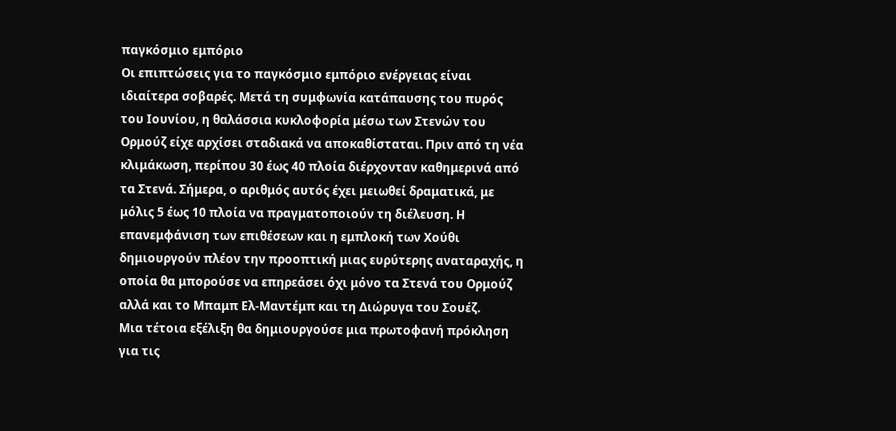παγκόσμιο εμπόριο
Οι επιπτώσεις για το παγκόσμιο εμπόριο ενέργειας είναι ιδιαίτερα σοβαρές. Μετά τη συμφωνία κατάπαυσης του πυρός του Ιουνίου, η θαλάσσια κυκλοφορία μέσω των Στενών του Ορμούζ είχε αρχίσει σταδιακά να αποκαθίσταται. Πριν από τη νέα κλιμάκωση, περίπου 30 έως 40 πλοία διέρχονταν καθημερινά από τα Στενά. Σήμερα, ο αριθμός αυτός έχει μειωθεί δραματικά, με μόλις 5 έως 10 πλοία να πραγματοποιούν τη διέλευση. Η επανεμφάνιση των επιθέσεων και η εμπλοκή των Χούθι δημιουργούν πλέον την προοπτική μιας ευρύτερης αναταραχής, η οποία θα μπορούσε να επηρεάσει όχι μόνο τα Στενά του Ορμούζ αλλά και το Μπαμπ Ελ-Μαντέμπ και τη Διώρυγα του Σουέζ.
Μια τέτοια εξέλιξη θα δημιουργούσε μια πρωτοφανή πρόκληση για τις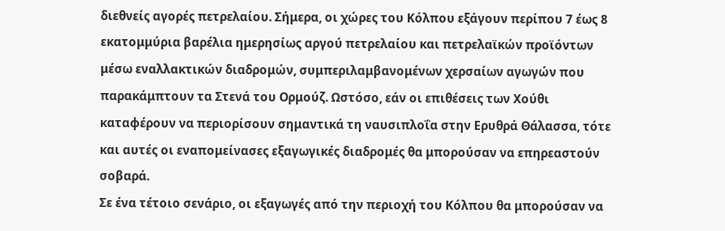διεθνείς αγορές πετρελαίου. Σήμερα, οι χώρες του Κόλπου εξάγουν περίπου 7 έως 8 εκατομμύρια βαρέλια ημερησίως αργού πετρελαίου και πετρελαϊκών προϊόντων μέσω εναλλακτικών διαδρομών, συμπεριλαμβανομένων χερσαίων αγωγών που παρακάμπτουν τα Στενά του Ορμούζ. Ωστόσο, εάν οι επιθέσεις των Χούθι καταφέρουν να περιορίσουν σημαντικά τη ναυσιπλοΐα στην Ερυθρά Θάλασσα, τότε και αυτές οι εναπομείνασες εξαγωγικές διαδρομές θα μπορούσαν να επηρεαστούν σοβαρά.
Σε ένα τέτοιο σενάριο, οι εξαγωγές από την περιοχή του Κόλπου θα μπορούσαν να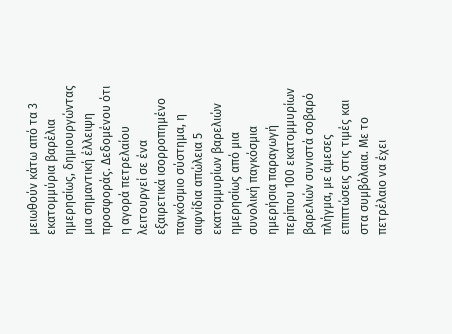μειωθούν κάτω από τα 3 εκατομμύρια βαρέλια ημερησίως, δημιουργώντας μια σημαντική έλλειψη προσφοράς. Δεδομένου ότι η αγορά πετρελαίου λειτουργεί σε ένα εξαιρετικά ισορροπημένο παγκόσμιο σύστημα, η αιφνίδια απώλεια 5 εκατομμυρίων βαρελιών ημερησίως από μια συνολική παγκόσμια ημερήσια παραγωγή περίπου 100 εκατομμυρίων βαρελιών συνιστά σοβαρό πλήγμα, με άμεσες επιπτώσεις στις τιμές και στα συμβόλαια. Με το πετρέλαιο να έχει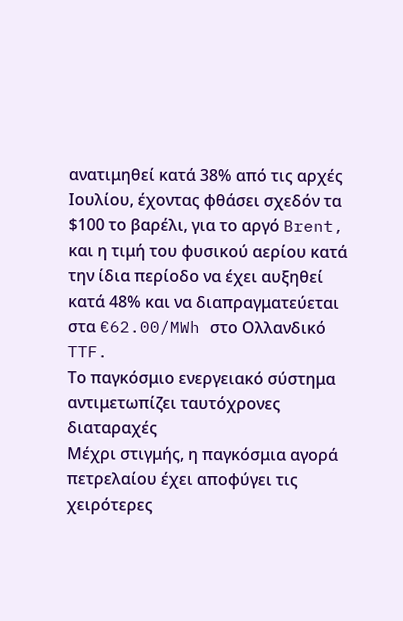ανατιμηθεί κατά 38% από τις αρχές Ιουλίου, έχοντας φθάσει σχεδόν τα $100 το βαρέλι, για το αργό Brent, και η τιμή του φυσικού αερίου κατά την ίδια περίοδο να έχει αυξηθεί κατά 48% και να διαπραγματεύεται στα €62.00/MWh στο Ολλανδικό TTF.
Το παγκόσμιο ενεργειακό σύστημα αντιμετωπίζει ταυτόχρονες διαταραχές
Μέχρι στιγμής, η παγκόσμια αγορά πετρελαίου έχει αποφύγει τις χειρότερες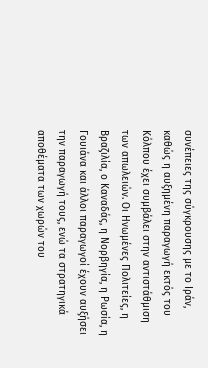συνέπειες της σύγκρουσης με το Ιράν, καθώς η αυξημένη παραγωγή εκτός του Κόλπου έχει συμβάλει στην αντιστάθμιση των απωλειών. Οι Ηνωμένες Πολιτείες, η Βραζιλία, ο Καναδάς, η Νορβηγία, η Ρωσία, η Γουιάνα και άλλοι παραγωγοί έχουν αυξήσει την παραγωγή τους, ενώ τα στρατηγικά αποθέματα των χωρών του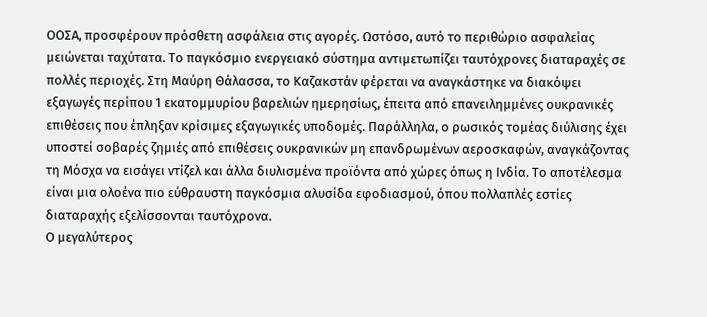ΟΟΣΑ, προσφέρουν πρόσθετη ασφάλεια στις αγορές. Ωστόσο, αυτό το περιθώριο ασφαλείας μειώνεται ταχύτατα. Το παγκόσμιο ενεργειακό σύστημα αντιμετωπίζει ταυτόχρονες διαταραχές σε πολλές περιοχές. Στη Μαύρη Θάλασσα, το Καζακστάν φέρεται να αναγκάστηκε να διακόψει εξαγωγές περίπου 1 εκατομμυρίου βαρελιών ημερησίως, έπειτα από επανειλημμένες ουκρανικές επιθέσεις που έπληξαν κρίσιμες εξαγωγικές υποδομές. Παράλληλα, ο ρωσικός τομέας διύλισης έχει υποστεί σοβαρές ζημιές από επιθέσεις ουκρανικών μη επανδρωμένων αεροσκαφών, αναγκάζοντας τη Μόσχα να εισάγει ντίζελ και άλλα διυλισμένα προϊόντα από χώρες όπως η Ινδία. Το αποτέλεσμα είναι μια ολοένα πιο εύθραυστη παγκόσμια αλυσίδα εφοδιασμού, όπου πολλαπλές εστίες διαταραχής εξελίσσονται ταυτόχρονα.
Ο μεγαλύτερος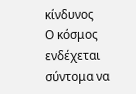κίνδυνος
Ο κόσμος ενδέχεται σύντομα να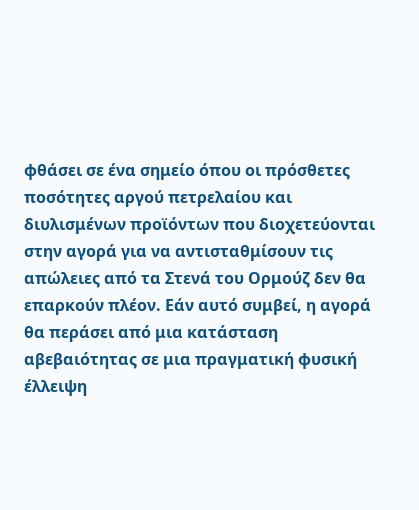φθάσει σε ένα σημείο όπου οι πρόσθετες ποσότητες αργού πετρελαίου και διυλισμένων προϊόντων που διοχετεύονται στην αγορά για να αντισταθμίσουν τις απώλειες από τα Στενά του Ορμούζ δεν θα επαρκούν πλέον. Εάν αυτό συμβεί, η αγορά θα περάσει από μια κατάσταση αβεβαιότητας σε μια πραγματική φυσική έλλειψη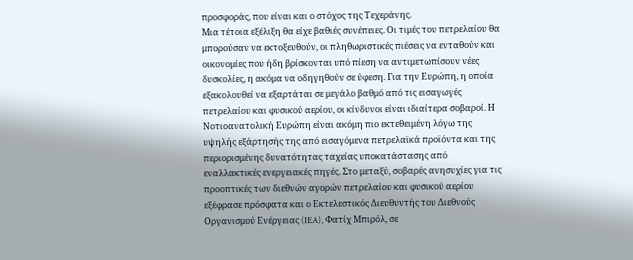προσφοράς, που είναι και ο στόχος της Τεχεράνης.
Μια τέτοια εξέλιξη θα είχε βαθιές συνέπειες. Οι τιμές του πετρελαίου θα μπορούσαν να εκτοξευθούν, οι πληθωριστικές πιέσεις να ενταθούν και οικονομίες που ήδη βρίσκονται υπό πίεση να αντιμετωπίσουν νέες δυσκολίες, η ακόμα να οδηγηθούν σε ύφεση. Για την Ευρώπη, η οποία εξακολουθεί να εξαρτάται σε μεγάλο βαθμό από τις εισαγωγές πετρελαίου και φυσικού αερίου, οι κίνδυνοι είναι ιδιαίτερα σοβαροί. Η Νοτιοανατολική Ευρώπη είναι ακόμη πιο εκτεθειμένη λόγω της υψηλής εξάρτησής της από εισαγόμενα πετρελαϊκά προϊόντα και της περιορισμένης δυνατότητας ταχείας υποκατάστασης από εναλλακτικές ενεργειακές πηγές. Στο μεταξύ, σοβαρές ανησυχίες για τις προοπτικές των διεθνών αγορών πετρελαίου και φυσικού αερίου εξέφρασε πρόσφατα και ο Εκτελεστικός Διευθυντής του Διεθνούς Οργανισμού Ενέργειας (IEA), Φατίχ Μπιρόλ, σε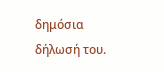δημόσια δήλωσή του.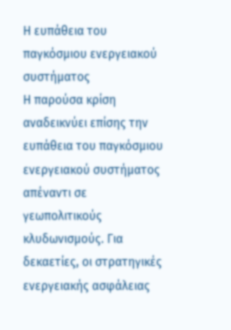Η ευπάθεια του παγκόσμιου ενεργειακού συστήματος
Η παρούσα κρίση αναδεικνύει επίσης την ευπάθεια του παγκόσμιου ενεργειακού συστήματος απέναντι σε γεωπολιτικούς κλυδωνισμούς. Για δεκαετίες, οι στρατηγικές ενεργειακής ασφάλειας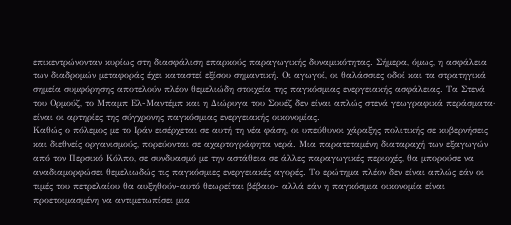επικεντρώνονταν κυρίως στη διασφάλιση επαρκούς παραγωγικής δυναμικότητας. Σήμερα, όμως, η ασφάλεια των διαδρομών μεταφοράς έχει καταστεί εξίσου σημαντική. Οι αγωγοί, οι θαλάσσιες οδοί και τα στρατηγικά σημεία συμφόρησης αποτελούν πλέον θεμελιώδη στοιχεία της παγκόσμιας ενεργειακής ασφάλειας. Τα Στενά του Ορμούζ, το Μπαμπ Ελ-Μαντέμπ και η Διώρυγα του Σουέζ δεν είναι απλώς στενά γεωγραφικά περάσματα· είναι οι αρτηρίες της σύγχρονης παγκόσμιας ενεργειακής οικονομίας.
Καθώς ο πόλεμος με το Ιράν εισέρχεται σε αυτή τη νέα φάση, οι υπεύθυνοι χάραξης πολιτικής σε κυβερνήσεις και διεθνείς οργανισμούς, πορεύονται σε αχαρτογράφητα νερά. Μια παρατεταμένη διαταραχή των εξαγωγών από τον Περσικό Κόλπο, σε συνδυασμό με την αστάθεια σε άλλες παραγωγικές περιοχές, θα μπορούσε να αναδιαμορφώσει θεμελιωδώς τις παγκόσμιες ενεργειακές αγορές. Το ερώτημα πλέον δεν είναι απλώς εάν οι τιμές του πετρελαίου θα αυξηθούν-αυτό θεωρείται βέβαιο- αλλά εάν η παγκόσμια οικονομία είναι προετοιμασμένη να αντιμετωπίσει μια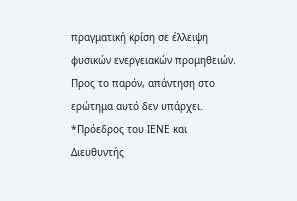πραγματική κρίση σε έλλειψη φυσικών ενεργειακών προμηθειών. Προς το παρόν, απάντηση στο ερώτημα αυτό δεν υπάρχει.
*Πρόεδρος του ΙΕΝΕ και Διευθυντής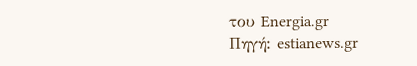του Energia.gr
Πηγή: estianews.gr